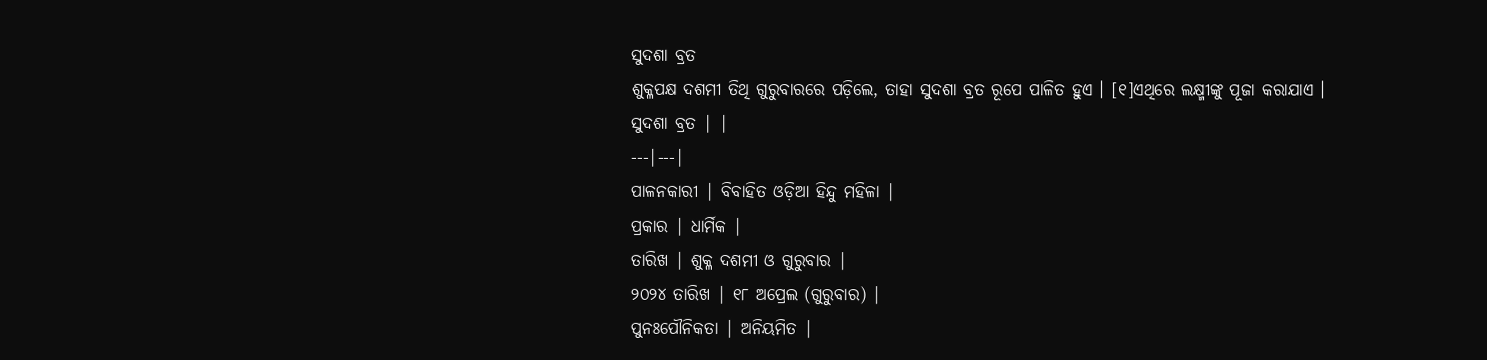ସୁଦଶା ବ୍ରତ
ଶୁକ୍ଳପକ୍ଷ ଦଶମୀ ତିଥି ଗୁରୁବାରରେ ପଡ଼ିଲେ, ତାହା ସୁଦଶା ବ୍ରତ ରୂପେ ପାଳିତ ହୁଏ । [୧]ଏଥିରେ ଲକ୍ଷ୍ମୀଙ୍କୁ ପୂଜା କରାଯାଏ ।
ସୁଦଶା ବ୍ରତ | |
---|---|
ପାଳନକାରୀ | ବିବାହିତ ଓଡ଼ିଆ ହିନ୍ଦୁ ମହିଳା |
ପ୍ରକାର | ଧାର୍ମିକ |
ତାରିଖ | ଶୁକ୍ଳ ଦଶମୀ ଓ ଗୁରୁବାର |
୨୦୨୪ ତାରିଖ | ୧୮ ଅପ୍ରେଲ (ଗୁରୁବାର) |
ପୁନଃପୌନିକତା | ଅନିୟମିତ |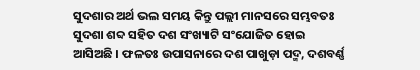ସୁଦଶାର ଅର୍ଥ ଭଲ ସମୟ କିନ୍ତୁ ପଲ୍ଲୀ ମାନସରେ ସମ୍ଭବତଃ ସୁଦଶା ଶବ୍ଦ ସହିତ ଦଶ ସଂଖ୍ୟାଟି ସଂଯୋଜିତ ହୋଇ ଆସିଅଛି । ଫଳତଃ ଉପାସନାରେ ଦଶ ପାଖୁଡ଼ା ପଦ୍ମ, ଦଶବର୍ଣ୍ଣ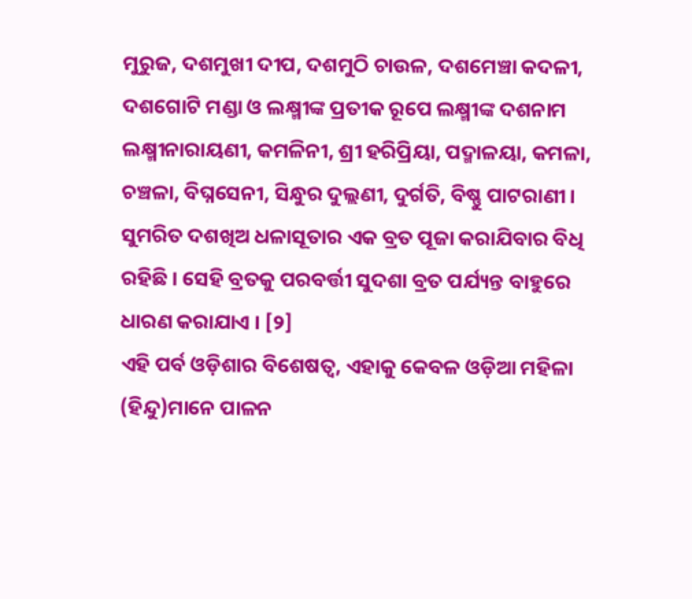ମୁରୁଜ, ଦଶମୁଖୀ ଦୀପ, ଦଶମୁଠି ଚାଉଳ, ଦଶମେଞ୍ଚା କଦଳୀ, ଦଶଗୋଟି ମଣ୍ଡା ଓ ଲକ୍ଷ୍ମୀଙ୍କ ପ୍ରତୀକ ରୂପେ ଲକ୍ଷ୍ମୀଙ୍କ ଦଶନାମ ଲକ୍ଷ୍ମୀନାରାୟଣୀ, କମଳିନୀ, ଶ୍ରୀ ହରିପ୍ରିୟା, ପଦ୍ମାଳୟା, କମଳା, ଚଞ୍ଚଳା, ବିଘ୍ନସେନୀ, ସିନ୍ଧୁର ଦୁଲ୍ଲଣୀ, ଦୁର୍ଗତି, ବିଷ୍ଣୁ ପାଟରାଣୀ ।
ସୁମରିତ ଦଶଖିଅ ଧଳାସୂତାର ଏକ ବ୍ରତ ପୂଜା କରାଯିବାର ବିଧି ରହିଛି । ସେହି ବ୍ରତକୁ ପରବର୍ତ୍ତୀ ସୁଦଶା ବ୍ରତ ପର୍ଯ୍ୟନ୍ତ ବାହୁରେ ଧାରଣ କରାଯାଏ । [୨]
ଏହି ପର୍ବ ଓଡ଼ିଶାର ବିଶେଷତ୍ୱ, ଏହାକୁ କେବଳ ଓଡ଼ିଆ ମହିଳା (ହିନ୍ଦୁ)ମାନେ ପାଳନ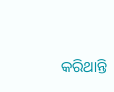କରିଥାନ୍ତି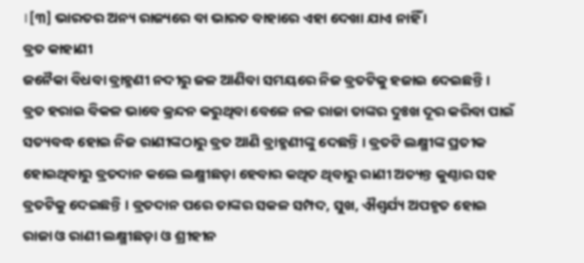।[୩] ଭାରତର ଅନ୍ୟ ରାଜ୍ୟରେ ବା ଭାରତ ବାହାରେ ଏହା ଦେଖା ଯାଏ ନାହିଁ ।
ବ୍ରତ କାହାଣୀ
ଜନୈକା ବିଧବା ବ୍ରାହ୍ମଣୀ ନଦୀରୁ ଜଳ ଆଣିବା ସମୟରେ ନିଜ ବ୍ରତଟିକୁ ହଜାଇ ଦେଇଛନ୍ତି । ବ୍ରତ ହରାଇ ବିକଳ ଭାବେ କ୍ରନ୍ଦନ କରୁଥିବା ବେଳେ ନଳ ରାଜା ତାଙ୍କର ଦୁଃଖ ଦୂର କରିବା ପାଇଁ ସତ୍ୟବଦ୍ଧ ହୋଇ ନିଜ ରାଣୀଙ୍କଠାରୁ ବ୍ରତ ଆଣି ବ୍ରାହ୍ମଣୀଙ୍କୁ ଦେଛନ୍ତି । ବ୍ରତଟି ଲକ୍ଷ୍ମୀଙ୍କ ପ୍ରତୀକ ହୋଇଥିବାରୁ ବ୍ରତଦାନ କଲେ ଲକ୍ଷ୍ମୀଛଡ଼ା ହେବାର କଥିତ ଥିବାରୁ ରାଣୀ ଅତ୍ୟନ୍ତ କୁଣ୍ଠାର ସହ ବ୍ରତଟିକୁ ଦେଇଛନ୍ତି । ବ୍ରତଦାନ ପରେ ତାଙ୍କର ସକଳ ସମ୍ପଦ, ସୁଖ, ଐଶ୍ୱର୍ଯ୍ୟ ଅପହୃତ ହୋଇ ରାଜା ଓ ରାଣୀ ଲକ୍ଷ୍ମୀଛଡ଼ା ଓ ଶ୍ରୀହୀନ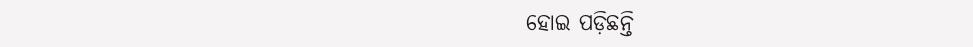ହୋଇ ପଡ଼ିଛନ୍ତି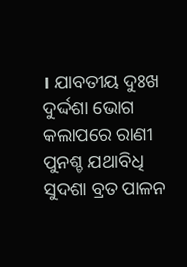। ଯାବତୀୟ ଦୁଃଖ ଦୁର୍ଦ୍ଦଶା ଭୋଗ କଲାପରେ ରାଣୀ ପୁନଶ୍ଚ ଯଥାବିଧି ସୁଦଶା ବ୍ରତ ପାଳନ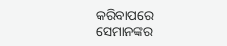କରିବାପରେ ସେମାନଙ୍କର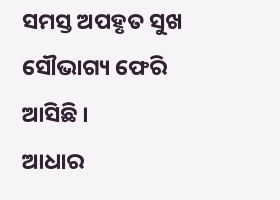ସମସ୍ତ ଅପହୃତ ସୁଖ ସୌଭାଗ୍ୟ ଫେରି ଆସିଛି ।
ଆଧାର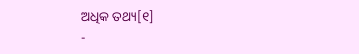ଅଧିକ ତଥ୍ୟ[୧]
-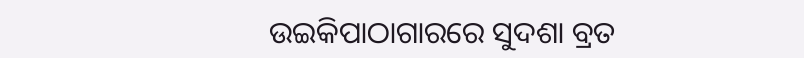ଉଇକିପାଠାଗାରରେ ସୁଦଶା ବ୍ରତ